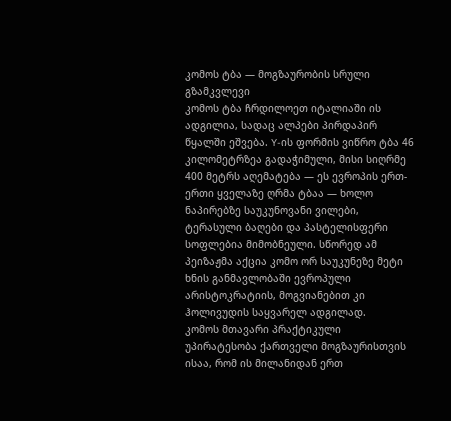კომოს ტბა — მოგზაურობის სრული გზამკვლევი
კომოს ტბა ჩრდილოეთ იტალიაში ის ადგილია, სადაც ალპები პირდაპირ წყალში ეშვება. Y-ის ფორმის ვიწრო ტბა 46 კილომეტრზეა გადაჭიმული, მისი სიღრმე 400 მეტრს აღემატება — ეს ევროპის ერთ-ერთი ყველაზე ღრმა ტბაა — ხოლო ნაპირებზე საუკუნოვანი ვილები, ტერასული ბაღები და პასტელისფერი სოფლებია მიმობნეული. სწორედ ამ პეიზაჟმა აქცია კომო ორ საუკუნეზე მეტი ხნის განმავლობაში ევროპული არისტოკრატიის, მოგვიანებით კი ჰოლივუდის საყვარელ ადგილად.
კომოს მთავარი პრაქტიკული უპირატესობა ქართველი მოგზაურისთვის ისაა, რომ ის მილანიდან ერთ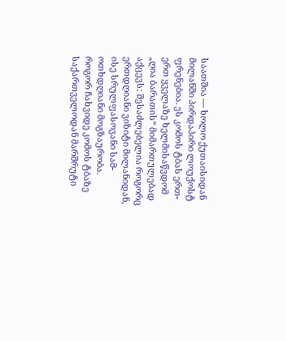საათშია — ხოლო ქუთაისიდან მილანში პირდაპირი ლოუქოსტ ფრენებია. ეს კომოს ტბას ერთ-ერთ ყველაზე ხელმისაწვდომ „ღია ბარათის“ მიმართულებად აქცევს: შესაძლებელია როგორც ერთდღიანი ვიზიტი მილანიდან, ისე სრულფასოვანი სამ-ოთხდღიანი მოგზაურობა.
როგორ ჩახვიდე კომოს ტბაზე
საქართველოდან მარშრუტი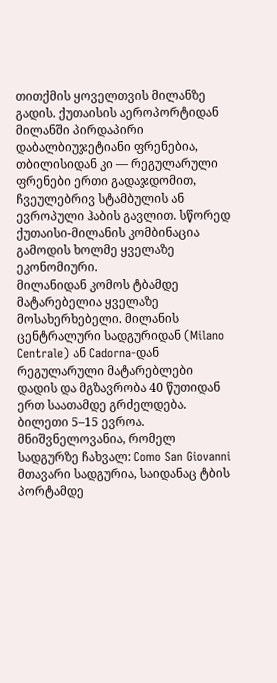თითქმის ყოველთვის მილანზე გადის. ქუთაისის აეროპორტიდან მილანში პირდაპირი დაბალბიუჯეტიანი ფრენებია, თბილისიდან კი — რეგულარული ფრენები ერთი გადაჯდომით, ჩვეულებრივ სტამბულის ან ევროპული ჰაბის გავლით. სწორედ ქუთაისი-მილანის კომბინაცია გამოდის ხოლმე ყველაზე ეკონომიური.
მილანიდან კომოს ტბამდე მატარებელია ყველაზე მოსახერხებელი. მილანის ცენტრალური სადგურიდან (Milano Centrale) ან Cadorna-დან რეგულარული მატარებლები დადის და მგზავრობა 40 წუთიდან ერთ საათამდე გრძელდება. ბილეთი 5–15 ევროა. მნიშვნელოვანია, რომელ სადგურზე ჩახვალ: Como San Giovanni მთავარი სადგურია, საიდანაც ტბის პორტამდე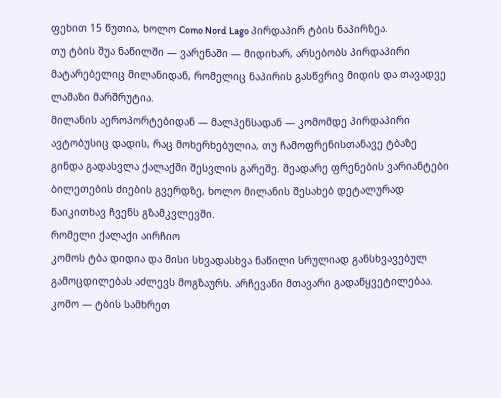ფეხით 15 წუთია, ხოლო Como Nord Lago პირდაპირ ტბის ნაპირზეა.
თუ ტბის შუა ნაწილში — ვარენაში — მიდიხარ, არსებობს პირდაპირი მატარებელიც მილანიდან, რომელიც ნაპირის გასწვრივ მიდის და თავადვე ლამაზი მარშრუტია.
მილანის აეროპორტებიდან — მალპენსადან — კომომდე პირდაპირი ავტობუსიც დადის, რაც მოხერხებულია, თუ ჩამოფრენისთანავე ტბაზე გინდა გადასვლა ქალაქში შესვლის გარეშე. შეადარე ფრენების ვარიანტები ბილეთების ძიების გვერდზე, ხოლო მილანის შესახებ დეტალურად წაიკითხავ ჩვენს გზამკვლევში.
რომელი ქალაქი აირჩიო
კომოს ტბა დიდია და მისი სხვადასხვა ნაწილი სრულიად განსხვავებულ გამოცდილებას აძლევს მოგზაურს. არჩევანი მთავარი გადაწყვეტილებაა.
კომო — ტბის სამხრეთ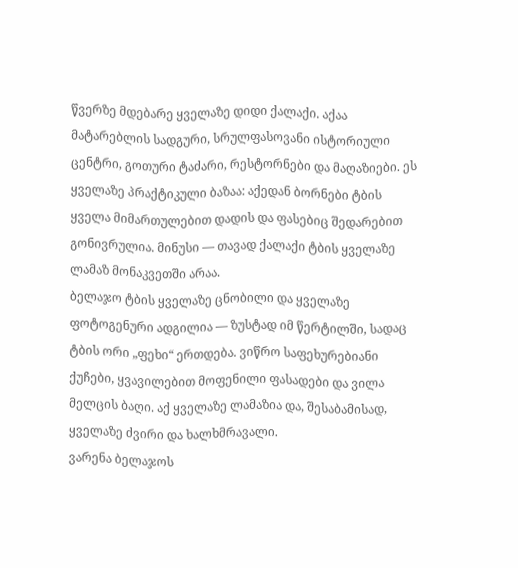წვერზე მდებარე ყველაზე დიდი ქალაქი. აქაა მატარებლის სადგური, სრულფასოვანი ისტორიული ცენტრი, გოთური ტაძარი, რესტორნები და მაღაზიები. ეს ყველაზე პრაქტიკული ბაზაა: აქედან ბორნები ტბის ყველა მიმართულებით დადის და ფასებიც შედარებით გონივრულია. მინუსი — თავად ქალაქი ტბის ყველაზე ლამაზ მონაკვეთში არაა.
ბელაჯო ტბის ყველაზე ცნობილი და ყველაზე ფოტოგენური ადგილია — ზუსტად იმ წერტილში, სადაც ტბის ორი „ფეხი“ ერთდება. ვიწრო საფეხურებიანი ქუჩები, ყვავილებით მოფენილი ფასადები და ვილა მელცის ბაღი. აქ ყველაზე ლამაზია და, შესაბამისად, ყველაზე ძვირი და ხალხმრავალი.
ვარენა ბელაჯოს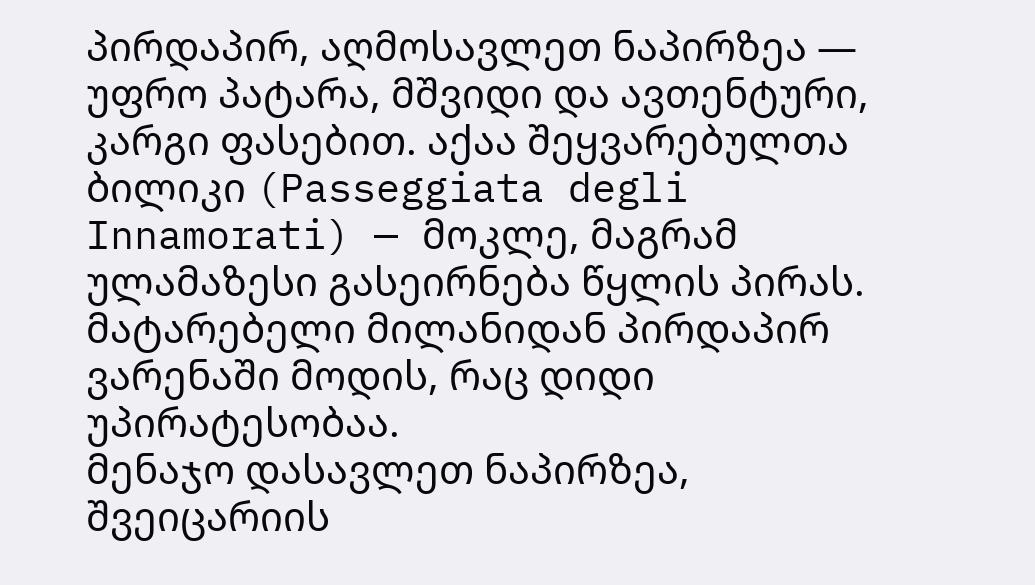პირდაპირ, აღმოსავლეთ ნაპირზეა — უფრო პატარა, მშვიდი და ავთენტური, კარგი ფასებით. აქაა შეყვარებულთა ბილიკი (Passeggiata degli Innamorati) — მოკლე, მაგრამ ულამაზესი გასეირნება წყლის პირას. მატარებელი მილანიდან პირდაპირ ვარენაში მოდის, რაც დიდი უპირატესობაა.
მენაჯო დასავლეთ ნაპირზეა, შვეიცარიის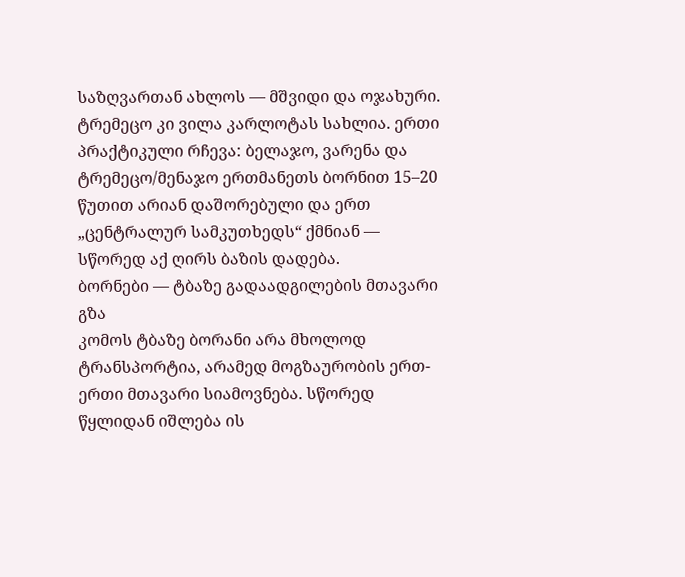საზღვართან ახლოს — მშვიდი და ოჯახური. ტრემეცო კი ვილა კარლოტას სახლია. ერთი პრაქტიკული რჩევა: ბელაჯო, ვარენა და ტრემეცო/მენაჯო ერთმანეთს ბორნით 15–20 წუთით არიან დაშორებული და ერთ „ცენტრალურ სამკუთხედს“ ქმნიან — სწორედ აქ ღირს ბაზის დადება.
ბორნები — ტბაზე გადაადგილების მთავარი გზა
კომოს ტბაზე ბორანი არა მხოლოდ ტრანსპორტია, არამედ მოგზაურობის ერთ-ერთი მთავარი სიამოვნება. სწორედ წყლიდან იშლება ის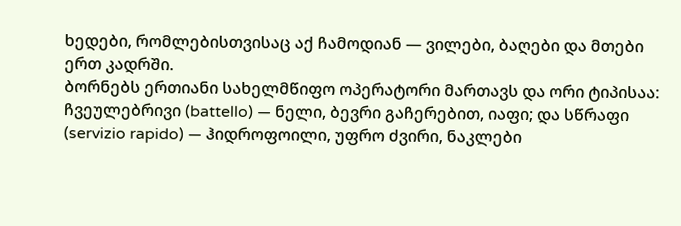ხედები, რომლებისთვისაც აქ ჩამოდიან — ვილები, ბაღები და მთები ერთ კადრში.
ბორნებს ერთიანი სახელმწიფო ოპერატორი მართავს და ორი ტიპისაა: ჩვეულებრივი (battello) — ნელი, ბევრი გაჩერებით, იაფი; და სწრაფი (servizio rapido) — ჰიდროფოილი, უფრო ძვირი, ნაკლები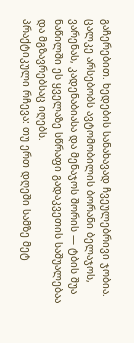გაჩერებით. ხედების სანახავად ჩვეულებრივი ჯობია.
ცალკე არსებობს ავტომობილის ბორანი ბელაჯოს, ვარენას, კადენაბიასა და მენაჯოს შორის — ტბის შუა ნაწილში ეს ყველაზე სწრაფი გადაკვეთის საშუალებაა და მგზავრებსაც იღებს.
პრაქტიკული რჩევა: თუ ერთ დღეში სამზე მეტ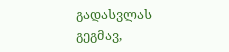გადასვლას გეგმავ,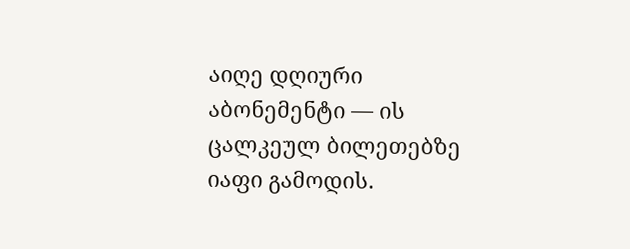აიღე დღიური აბონემენტი — ის ცალკეულ ბილეთებზე იაფი გამოდის.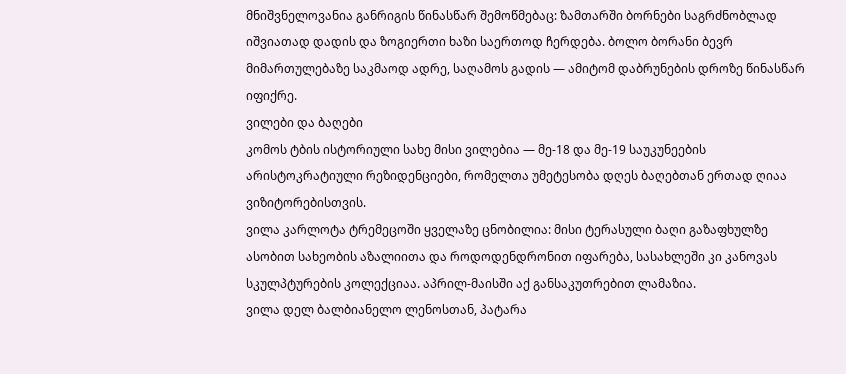მნიშვნელოვანია განრიგის წინასწარ შემოწმებაც: ზამთარში ბორნები საგრძნობლად იშვიათად დადის და ზოგიერთი ხაზი საერთოდ ჩერდება. ბოლო ბორანი ბევრ მიმართულებაზე საკმაოდ ადრე, საღამოს გადის — ამიტომ დაბრუნების დროზე წინასწარ იფიქრე.
ვილები და ბაღები
კომოს ტბის ისტორიული სახე მისი ვილებია — მე-18 და მე-19 საუკუნეების არისტოკრატიული რეზიდენციები, რომელთა უმეტესობა დღეს ბაღებთან ერთად ღიაა ვიზიტორებისთვის.
ვილა კარლოტა ტრემეცოში ყველაზე ცნობილია: მისი ტერასული ბაღი გაზაფხულზე ასობით სახეობის აზალიითა და როდოდენდრონით იფარება, სასახლეში კი კანოვას სკულპტურების კოლექციაა. აპრილ-მაისში აქ განსაკუთრებით ლამაზია.
ვილა დელ ბალბიანელო ლენოსთან, პატარა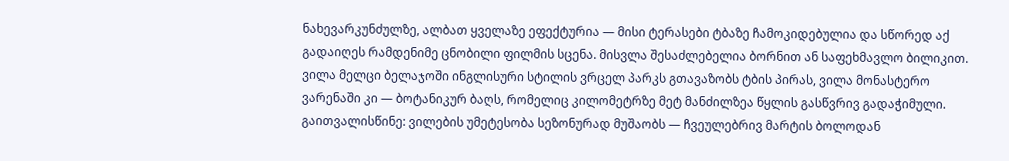ნახევარკუნძულზე, ალბათ ყველაზე ეფექტურია — მისი ტერასები ტბაზე ჩამოკიდებულია და სწორედ აქ გადაიღეს რამდენიმე ცნობილი ფილმის სცენა. მისვლა შესაძლებელია ბორნით ან საფეხმავლო ბილიკით.
ვილა მელცი ბელაჯოში ინგლისური სტილის ვრცელ პარკს გთავაზობს ტბის პირას, ვილა მონასტერო ვარენაში კი — ბოტანიკურ ბაღს, რომელიც კილომეტრზე მეტ მანძილზეა წყლის გასწვრივ გადაჭიმული.
გაითვალისწინე: ვილების უმეტესობა სეზონურად მუშაობს — ჩვეულებრივ მარტის ბოლოდან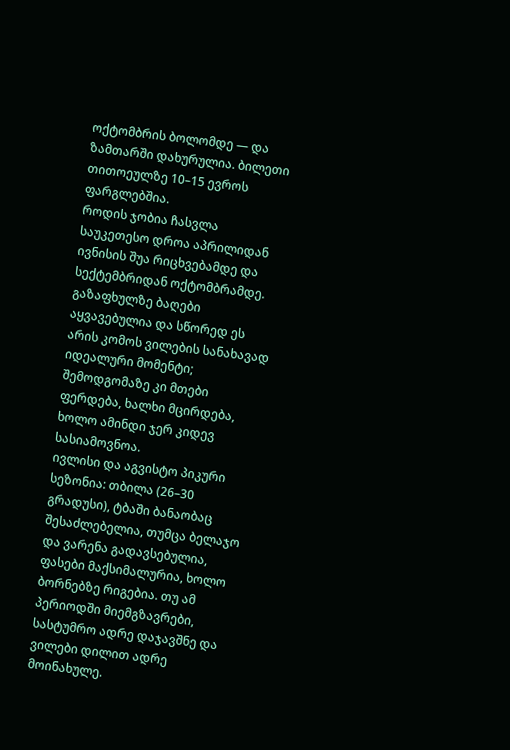ოქტომბრის ბოლომდე — და ზამთარში დახურულია. ბილეთი თითოეულზე 10–15 ევროს ფარგლებშია.
როდის ჯობია ჩასვლა
საუკეთესო დროა აპრილიდან ივნისის შუა რიცხვებამდე და სექტემბრიდან ოქტომბრამდე. გაზაფხულზე ბაღები აყვავებულია და სწორედ ეს არის კომოს ვილების სანახავად იდეალური მომენტი; შემოდგომაზე კი მთები ფერდება, ხალხი მცირდება, ხოლო ამინდი ჯერ კიდევ სასიამოვნოა.
ივლისი და აგვისტო პიკური სეზონია: თბილა (26–30 გრადუსი), ტბაში ბანაობაც შესაძლებელია, თუმცა ბელაჯო და ვარენა გადავსებულია, ფასები მაქსიმალურია, ხოლო ბორნებზე რიგებია. თუ ამ პერიოდში მიემგზავრები, სასტუმრო ადრე დაჯავშნე და ვილები დილით ადრე მოინახულე.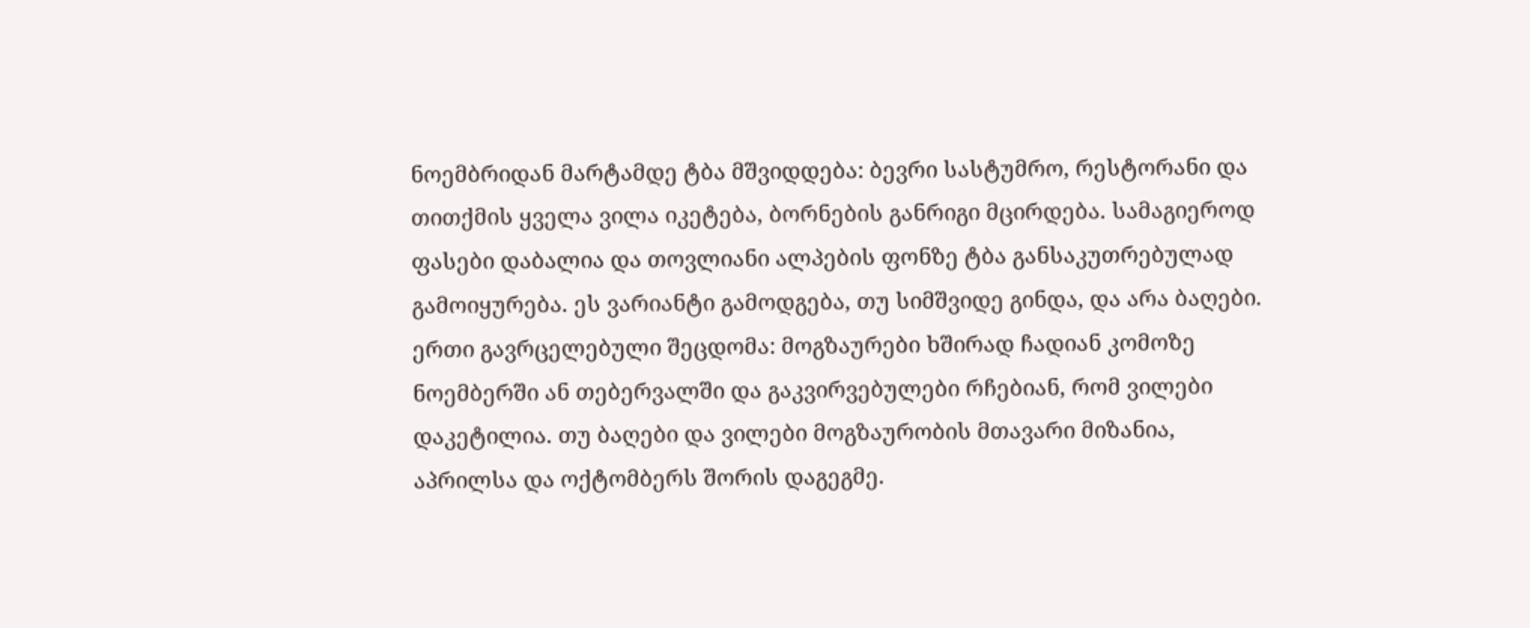ნოემბრიდან მარტამდე ტბა მშვიდდება: ბევრი სასტუმრო, რესტორანი და თითქმის ყველა ვილა იკეტება, ბორნების განრიგი მცირდება. სამაგიეროდ ფასები დაბალია და თოვლიანი ალპების ფონზე ტბა განსაკუთრებულად გამოიყურება. ეს ვარიანტი გამოდგება, თუ სიმშვიდე გინდა, და არა ბაღები.
ერთი გავრცელებული შეცდომა: მოგზაურები ხშირად ჩადიან კომოზე ნოემბერში ან თებერვალში და გაკვირვებულები რჩებიან, რომ ვილები დაკეტილია. თუ ბაღები და ვილები მოგზაურობის მთავარი მიზანია, აპრილსა და ოქტომბერს შორის დაგეგმე.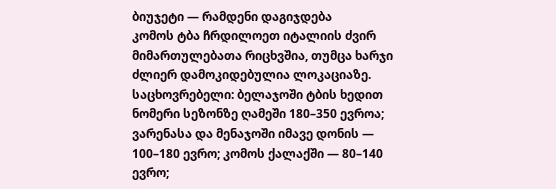ბიუჯეტი — რამდენი დაგიჯდება
კომოს ტბა ჩრდილოეთ იტალიის ძვირ მიმართულებათა რიცხვშია, თუმცა ხარჯი ძლიერ დამოკიდებულია ლოკაციაზე.
საცხოვრებელი: ბელაჯოში ტბის ხედით ნომერი სეზონზე ღამეში 180–350 ევროა; ვარენასა და მენაჯოში იმავე დონის — 100–180 ევრო; კომოს ქალაქში — 80–140 ევრო;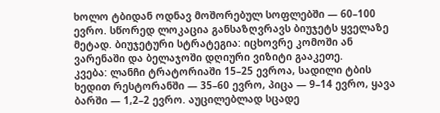ხოლო ტბიდან ოდნავ მოშორებულ სოფლებში — 60–100 ევრო. სწორედ ლოკაცია განსაზღვრავს ბიუჯეტს ყველაზე მეტად. ბიუჯეტური სტრატეგია: იცხოვრე კომოში ან ვარენაში და ბელაჯოში დღიური ვიზიტი გააკეთე.
კვება: ლანჩი ტრატორიაში 15–25 ევროა, სადილი ტბის ხედით რესტორანში — 35–60 ევრო, პიცა — 9–14 ევრო, ყავა ბარში — 1,2–2 ევრო. აუცილებლად სცადე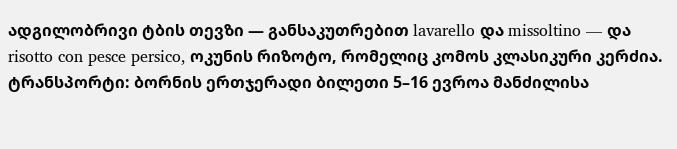ადგილობრივი ტბის თევზი — განსაკუთრებით lavarello და missoltino — და risotto con pesce persico, ოკუნის რიზოტო, რომელიც კომოს კლასიკური კერძია.
ტრანსპორტი: ბორნის ერთჯერადი ბილეთი 5–16 ევროა მანძილისა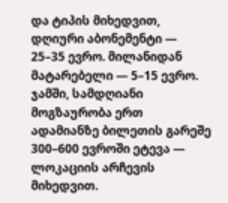და ტიპის მიხედვით, დღიური აბონემენტი — 25–35 ევრო. მილანიდან მატარებელი — 5–15 ევრო.
ჯამში, სამდღიანი მოგზაურობა ერთ ადამიანზე ბილეთის გარეშე 300–600 ევროში ეტევა — ლოკაციის არჩევის მიხედვით.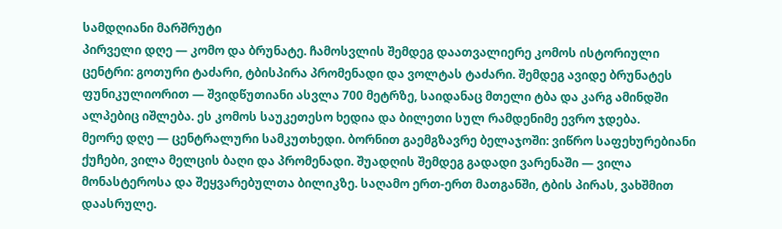სამდღიანი მარშრუტი
პირველი დღე — კომო და ბრუნატე. ჩამოსვლის შემდეგ დაათვალიერე კომოს ისტორიული ცენტრი: გოთური ტაძარი, ტბისპირა პრომენადი და ვოლტას ტაძარი. შემდეგ ავიდე ბრუნატეს ფუნიკულიორით — შვიდწუთიანი ასვლა 700 მეტრზე, საიდანაც მთელი ტბა და კარგ ამინდში ალპებიც იშლება. ეს კომოს საუკეთესო ხედია და ბილეთი სულ რამდენიმე ევრო ჯდება.
მეორე დღე — ცენტრალური სამკუთხედი. ბორნით გაემგზავრე ბელაჯოში: ვიწრო საფეხურებიანი ქუჩები, ვილა მელცის ბაღი და პრომენადი. შუადღის შემდეგ გადადი ვარენაში — ვილა მონასტეროსა და შეყვარებულთა ბილიკზე. საღამო ერთ-ერთ მათგანში, ტბის პირას, ვახშმით დაასრულე.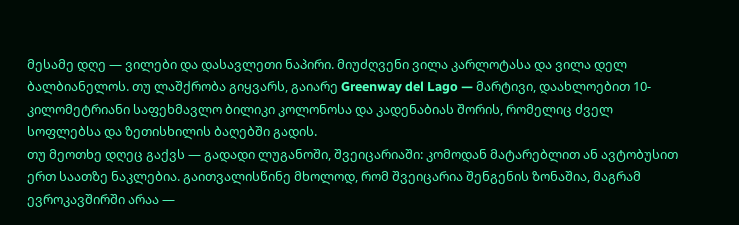მესამე დღე — ვილები და დასავლეთი ნაპირი. მიუძღვენი ვილა კარლოტასა და ვილა დელ ბალბიანელოს. თუ ლაშქრობა გიყვარს, გაიარე Greenway del Lago — მარტივი, დაახლოებით 10-კილომეტრიანი საფეხმავლო ბილიკი კოლონოსა და კადენაბიას შორის, რომელიც ძველ სოფლებსა და ზეთისხილის ბაღებში გადის.
თუ მეოთხე დღეც გაქვს — გადადი ლუგანოში, შვეიცარიაში: კომოდან მატარებლით ან ავტობუსით ერთ საათზე ნაკლებია. გაითვალისწინე მხოლოდ, რომ შვეიცარია შენგენის ზონაშია, მაგრამ ევროკავშირში არაა —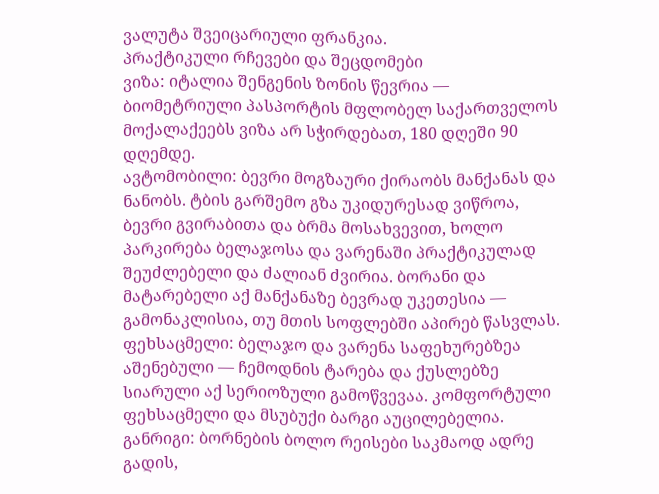ვალუტა შვეიცარიული ფრანკია.
პრაქტიკული რჩევები და შეცდომები
ვიზა: იტალია შენგენის ზონის წევრია — ბიომეტრიული პასპორტის მფლობელ საქართველოს მოქალაქეებს ვიზა არ სჭირდებათ, 180 დღეში 90 დღემდე.
ავტომობილი: ბევრი მოგზაური ქირაობს მანქანას და ნანობს. ტბის გარშემო გზა უკიდურესად ვიწროა, ბევრი გვირაბითა და ბრმა მოსახვევით, ხოლო პარკირება ბელაჯოსა და ვარენაში პრაქტიკულად შეუძლებელი და ძალიან ძვირია. ბორანი და მატარებელი აქ მანქანაზე ბევრად უკეთესია — გამონაკლისია, თუ მთის სოფლებში აპირებ წასვლას.
ფეხსაცმელი: ბელაჯო და ვარენა საფეხურებზეა აშენებული — ჩემოდნის ტარება და ქუსლებზე სიარული აქ სერიოზული გამოწვევაა. კომფორტული ფეხსაცმელი და მსუბუქი ბარგი აუცილებელია.
განრიგი: ბორნების ბოლო რეისები საკმაოდ ადრე გადის,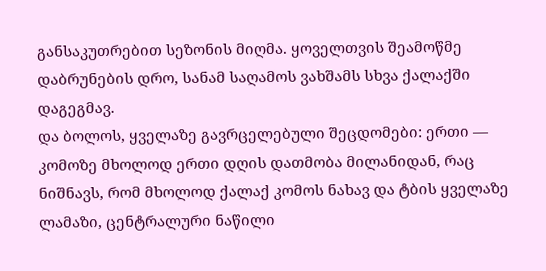განსაკუთრებით სეზონის მიღმა. ყოველთვის შეამოწმე დაბრუნების დრო, სანამ საღამოს ვახშამს სხვა ქალაქში დაგეგმავ.
და ბოლოს, ყველაზე გავრცელებული შეცდომები: ერთი — კომოზე მხოლოდ ერთი დღის დათმობა მილანიდან, რაც ნიშნავს, რომ მხოლოდ ქალაქ კომოს ნახავ და ტბის ყველაზე ლამაზი, ცენტრალური ნაწილი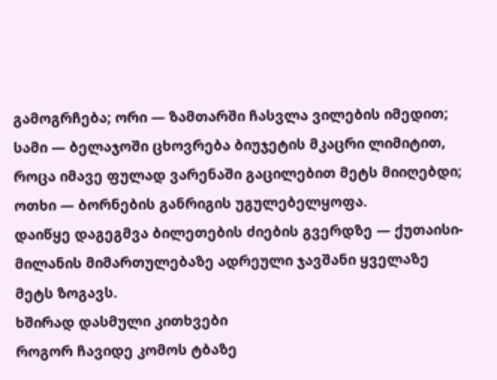გამოგრჩება; ორი — ზამთარში ჩასვლა ვილების იმედით; სამი — ბელაჯოში ცხოვრება ბიუჯეტის მკაცრი ლიმიტით, როცა იმავე ფულად ვარენაში გაცილებით მეტს მიიღებდი; ოთხი — ბორნების განრიგის უგულებელყოფა.
დაიწყე დაგეგმვა ბილეთების ძიების გვერდზე — ქუთაისი-მილანის მიმართულებაზე ადრეული ჯავშანი ყველაზე მეტს ზოგავს.
ხშირად დასმული კითხვები
როგორ ჩავიდე კომოს ტბაზე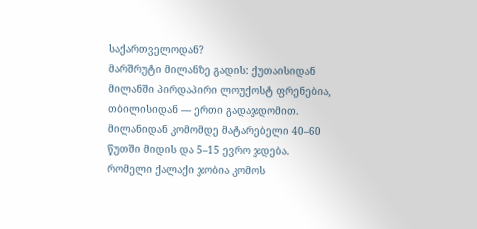საქართველოდან?
მარშრუტი მილანზე გადის: ქუთაისიდან მილანში პირდაპირი ლოუქოსტ ფრენებია, თბილისიდან — ერთი გადაჯდომით. მილანიდან კომომდე მატარებელი 40–60 წუთში მიდის და 5–15 ევრო ჯდება.
რომელი ქალაქი ჯობია კომოს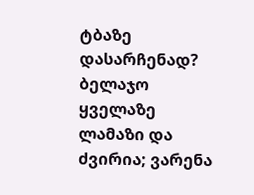ტბაზე დასარჩენად?
ბელაჯო ყველაზე ლამაზი და ძვირია; ვარენა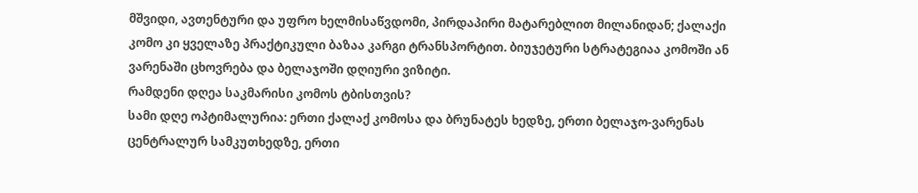მშვიდი, ავთენტური და უფრო ხელმისაწვდომი, პირდაპირი მატარებლით მილანიდან; ქალაქი კომო კი ყველაზე პრაქტიკული ბაზაა კარგი ტრანსპორტით. ბიუჯეტური სტრატეგიაა კომოში ან ვარენაში ცხოვრება და ბელაჯოში დღიური ვიზიტი.
რამდენი დღეა საკმარისი კომოს ტბისთვის?
სამი დღე ოპტიმალურია: ერთი ქალაქ კომოსა და ბრუნატეს ხედზე, ერთი ბელაჯო-ვარენას ცენტრალურ სამკუთხედზე, ერთი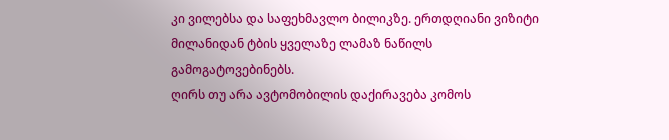კი ვილებსა და საფეხმავლო ბილიკზე. ერთდღიანი ვიზიტი მილანიდან ტბის ყველაზე ლამაზ ნაწილს გამოგატოვებინებს.
ღირს თუ არა ავტომობილის დაქირავება კომოს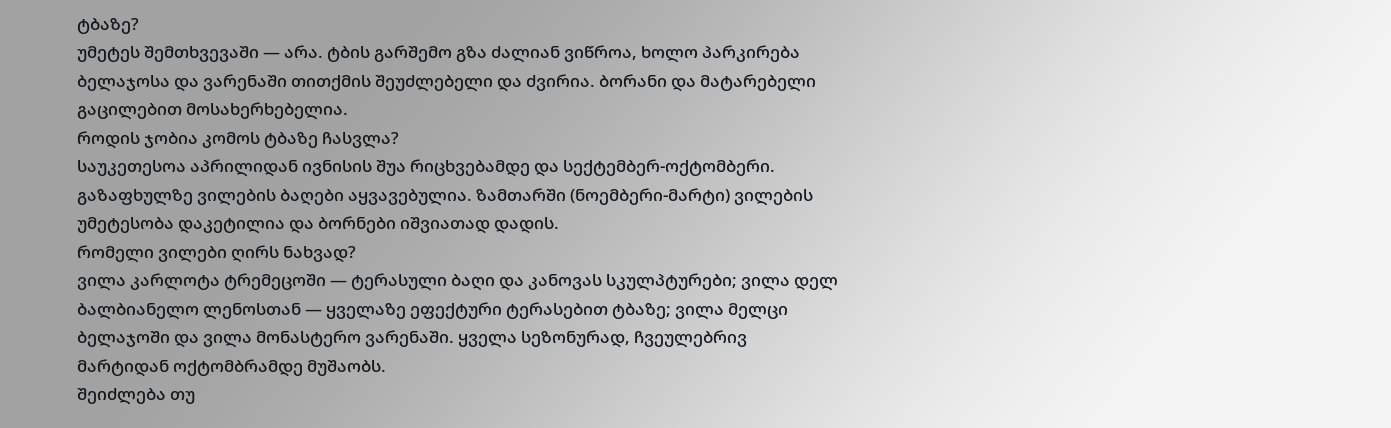ტბაზე?
უმეტეს შემთხვევაში — არა. ტბის გარშემო გზა ძალიან ვიწროა, ხოლო პარკირება ბელაჯოსა და ვარენაში თითქმის შეუძლებელი და ძვირია. ბორანი და მატარებელი გაცილებით მოსახერხებელია.
როდის ჯობია კომოს ტბაზე ჩასვლა?
საუკეთესოა აპრილიდან ივნისის შუა რიცხვებამდე და სექტემბერ-ოქტომბერი. გაზაფხულზე ვილების ბაღები აყვავებულია. ზამთარში (ნოემბერი-მარტი) ვილების უმეტესობა დაკეტილია და ბორნები იშვიათად დადის.
რომელი ვილები ღირს ნახვად?
ვილა კარლოტა ტრემეცოში — ტერასული ბაღი და კანოვას სკულპტურები; ვილა დელ ბალბიანელო ლენოსთან — ყველაზე ეფექტური ტერასებით ტბაზე; ვილა მელცი ბელაჯოში და ვილა მონასტერო ვარენაში. ყველა სეზონურად, ჩვეულებრივ მარტიდან ოქტომბრამდე მუშაობს.
შეიძლება თუ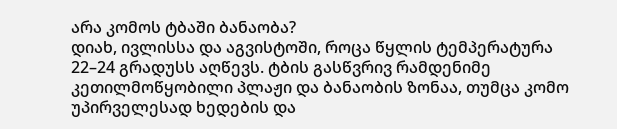არა კომოს ტბაში ბანაობა?
დიახ, ივლისსა და აგვისტოში, როცა წყლის ტემპერატურა 22–24 გრადუსს აღწევს. ტბის გასწვრივ რამდენიმე კეთილმოწყობილი პლაჟი და ბანაობის ზონაა, თუმცა კომო უპირველესად ხედების და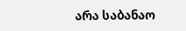არა საბანაო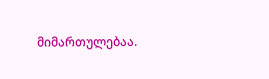მიმართულებაა.